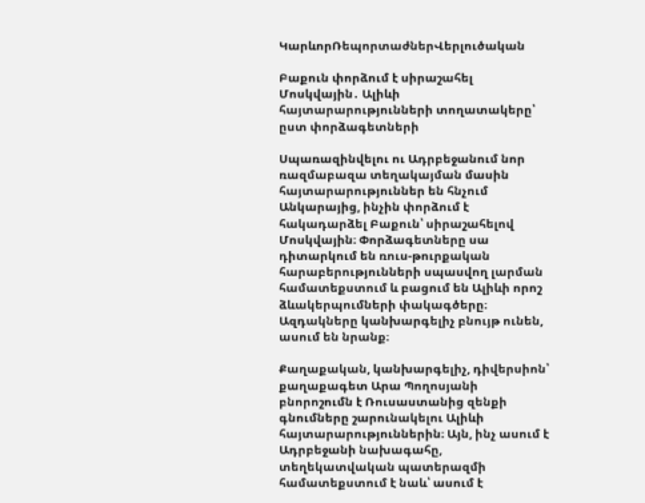ԿարևորՌեպորտաժներՎերլուծական

Բաքուն փորձում է սիրաշահել Մոսկվային․ Ալիևի հայտարարությունների տողատակերը՝ ըստ փորձագետների

Սպառազինվելու ու Ադրբեջանում նոր ռազմաբազա տեղակայման մասին հայտարարություններ են հնչում Անկարայից, ինչին փորձում է հակադարձել Բաքուն՝ սիրաշահելով Մոսկվային։ Փորձագետները սա դիտարկում են ռուս-թուրքական հարաբերությունների սպասվող լարման համատեքստում և բացում են Ալիևի որոշ ձևակերպումների փակագծերը։ Ազդակները կանխարգելիչ բնույթ ունեն, ասում են նրանք։

Քաղաքական, կանխարգելիչ, դիվերսիոն՝ քաղաքագետ Արա Պողոսյանի բնորոշումն է Ռուսաստանից զենքի գնումները շարունակելու Ալիևի հայտարարություններին։ Այն, ինչ ասում է Ադրբեջանի նախագահը, տեղեկատվական պատերազմի համատեքստում է նաև՝ ասում է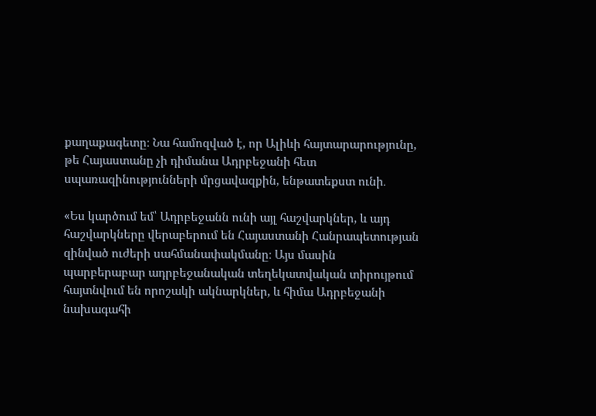քաղաքագետը։ Նա համոզված է, որ Ալիևի հայտարարությունը, թե Հայաստանը չի դիմանա Ադրբեջանի հետ սպառազինությունների մրցավազքին, ենթատեքստ ունի․

«Ես կարծում եմ՝ Ադրբեջանն ունի այլ հաշվարկներ, և այդ հաշվարկները վերաբերում են Հայաստանի Հանրապետության զինված ուժերի սահմանափակմանը։ Այս մասին պարբերաբար ադրբեջանական տեղեկատվական տիրույթում հայտնվում են որոշակի ակնարկներ, և հիմա Ադրբեջանի նախագահի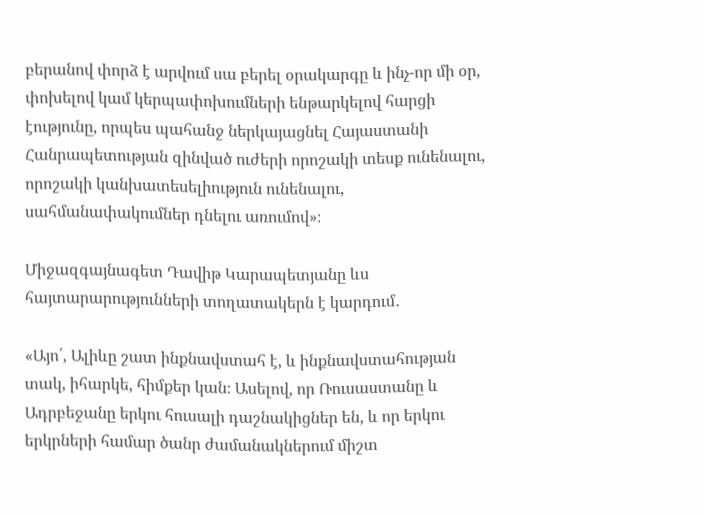բերանով փորձ է արվում սա բերել օրակարգը և ինչ-որ մի օր, փոխելով կամ կերպափոխումների ենթարկելով հարցի էությունը, որպես պահանջ ներկայացնել Հայաստանի Հանրապետության զինված ուժերի որոշակի տեսք ունենալու, որոշակի կանխատեսելիություն ունենալու, սահմանափակումներ դնելու առումով»։

Միջազգայնագետ Դավիթ Կարապետյանը ևս հայտարարությունների տողատակերն է կարդում․

«Այո՛, Ալիևը շատ ինքնավստահ է, և ինքնավստահության տակ, իհարկե, հիմքեր կան։ Ասելով, որ Ռուսաստանը և Ադրբեջանը երկու հուսալի դաշնակիցներ են, և որ երկու երկրների համար ծանր ժամանակներում միշտ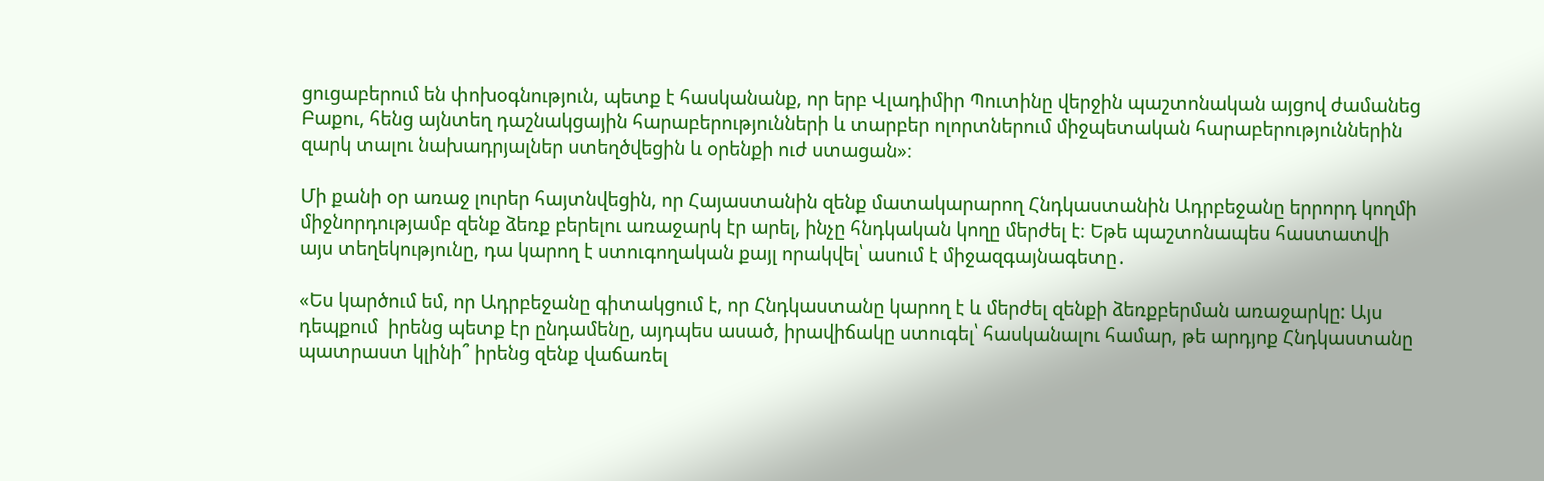ցուցաբերում են փոխօգնություն, պետք է հասկանանք, որ երբ Վլադիմիր Պուտինը վերջին պաշտոնական այցով ժամանեց Բաքու, հենց այնտեղ դաշնակցային հարաբերությունների և տարբեր ոլորտներում միջպետական հարաբերություններին զարկ տալու նախադրյալներ ստեղծվեցին և օրենքի ուժ ստացան»։

Մի քանի օր առաջ լուրեր հայտնվեցին, որ Հայաստանին զենք մատակարարող Հնդկաստանին Ադրբեջանը երրորդ կողմի միջնորդությամբ զենք ձեռք բերելու առաջարկ էր արել, ինչը հնդկական կողը մերժել է։ Եթե պաշտոնապես հաստատվի այս տեղեկությունը, դա կարող է ստուգողական քայլ որակվել՝ ասում է միջազգայնագետը․

«Ես կարծում եմ, որ Ադրբեջանը գիտակցում է, որ Հնդկաստանը կարող է և մերժել զենքի ձեռքբերման առաջարկը: Այս դեպքում  իրենց պետք էր ընդամենը, այդպես ասած, իրավիճակը ստուգել՝ հասկանալու համար, թե արդյոք Հնդկաստանը պատրաստ կլինի՞ իրենց զենք վաճառել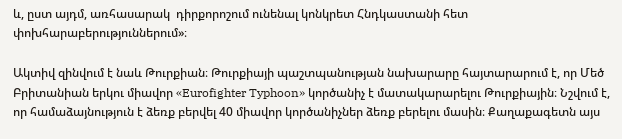և, ըստ այդմ, առհասարակ  դիրքորոշում ունենալ կոնկրետ Հնդկաստանի հետ փոխհարաբերություններում»։

Ակտիվ զինվում է նաև Թուրքիան։ Թուրքիայի պաշտպանության նախարարը հայտարարում է, որ Մեծ Բրիտանիան երկու միավոր «Eurofighter Typhoon» կործանիչ է մատակարարելու Թուրքիային։ Նշվում է, որ համաձայնություն է ձեռք բերվել 40 միավոր կործանիչներ ձեռք բերելու մասին։ Քաղաքագետն այս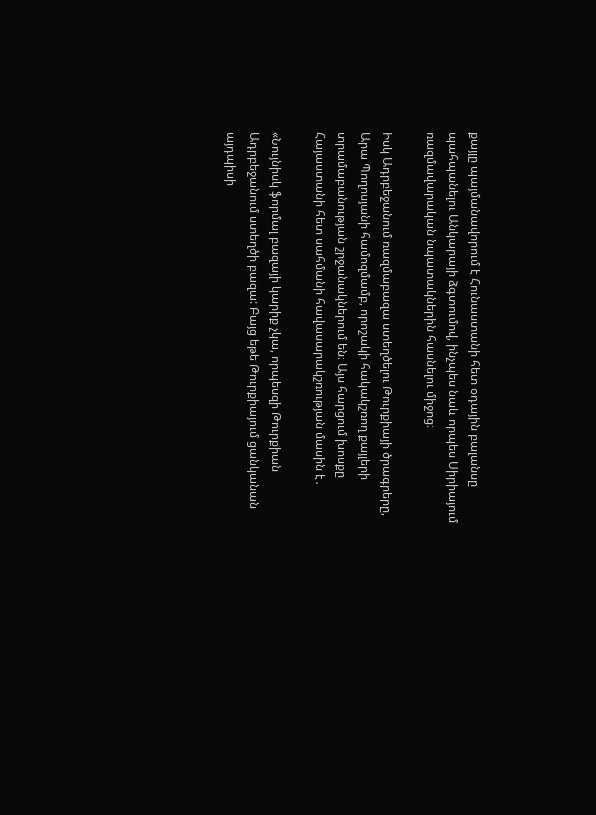քայլը պայմանավորում է Հունաստանի հետ օդային բալանսը պահպանելու Անկարայի ձգտումով, ինչպես նաև որպես Սիրիայում ռազմավարական նպատակներին հասնելու միջոց։

Իսկ Ադրբեջանում ռազմաբազա ստեղծելու Թուրքիայի ծրագրերը, Արա Պողոսյանի համոզմամբ, որոշակի հակակշռող քայլերի տրամաբանության շրջանակներում են։ Այս հարցում խոսքը Հայաստանի հետ սահմանի հավասարակշռության մասին է․

«Նույնիսկ ֆորմալ բազայի կարիք չկա, որպեսզի Թուրքիան Ադրբեջանում ստեղծի բազա: Բայց եթե Թուրքիայում ցանկանան այդպիսի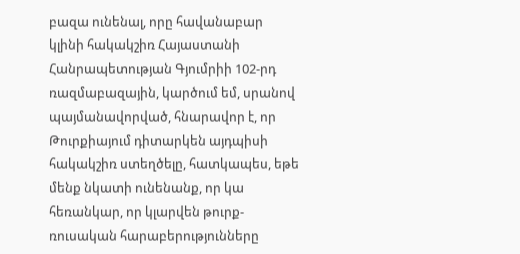բազա ունենալ, որը հավանաբար կլինի հակակշիռ Հայաստանի Հանրապետության Գյումրիի 102-րդ ռազմաբազային, կարծում եմ, սրանով պայմանավորված, հնարավոր է, որ Թուրքիայում դիտարկեն այդպիսի հակակշիռ ստեղծելը, հատկապես, եթե մենք նկատի ունենանք, որ կա հեռանկար, որ կլարվեն թուրք-ռուսական հարաբերությունները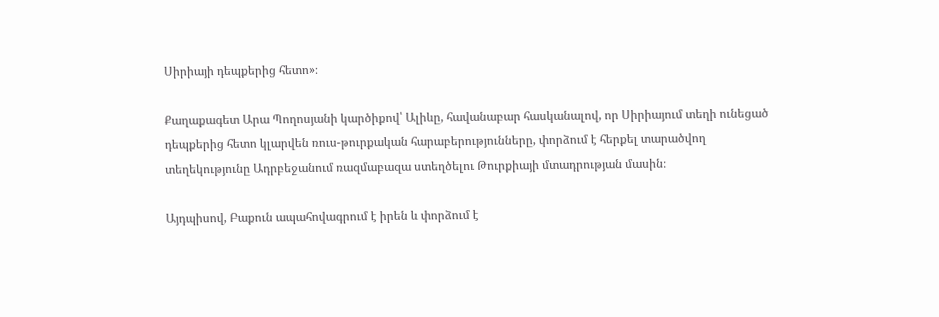Սիրիայի դեպքերից հետո»։

Քաղաքագետ Արա Պողոսյանի կարծիքով՝ Ալիևը, հավանաբար հասկանալով, որ Սիրիայում տեղի ունեցած դեպքերից հետո կլարվեն ռուս-թուրքական հարաբերությունները, փորձում է հերքել տարածվող տեղեկությունը Ադրբեջանում ռազմաբազա ստեղծելու Թուրքիայի մտադրության մասին։

Այդպիսով, Բաքուն ապահովագրում է իրեն և փորձում է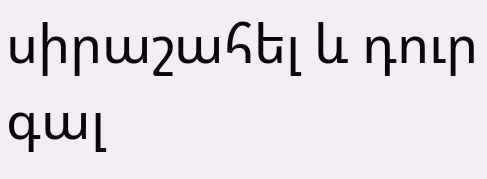սիրաշահել և դուր գալ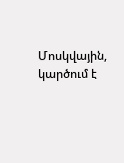Մոսկվային, կարծում է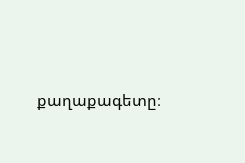քաղաքագետը։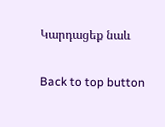Կարդացեք նաև

Back to top button